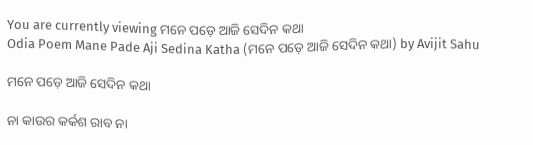You are currently viewing ମନେ ପଡ଼େ ଆଜି ସେଦିନ କଥା
Odia Poem Mane Pade Aji Sedina Katha (ମନେ ପଡ଼େ ଆଜି ସେଦିନ କଥା) by Avijit Sahu

ମନେ ପଡ଼େ ଆଜି ସେଦିନ କଥା

ନା କାଉର କର୍କଶ ରାବ ନା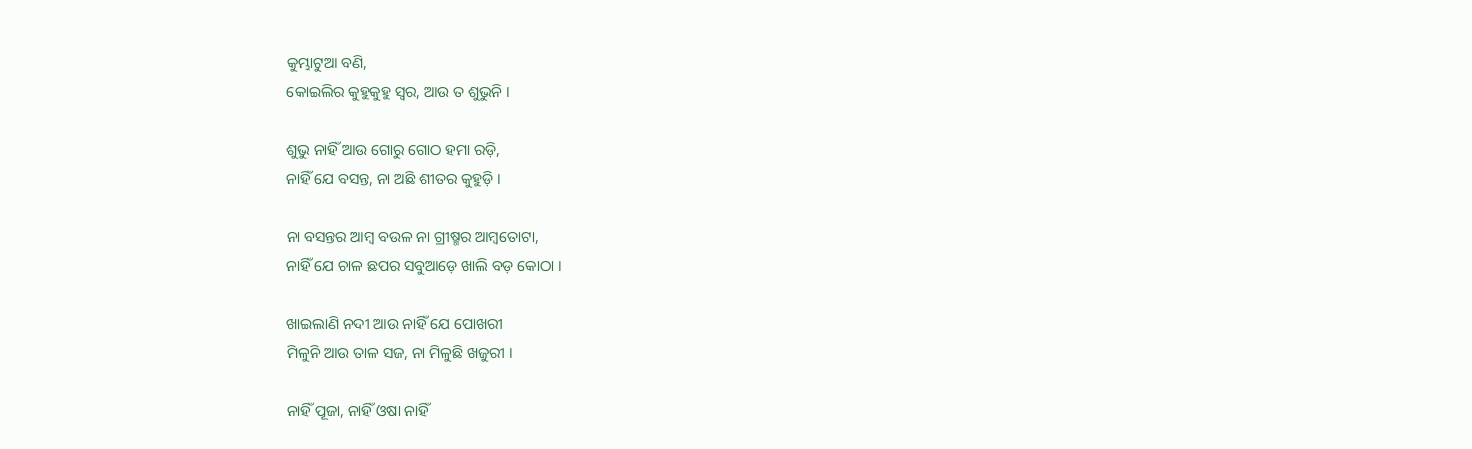କୁମ୍ଭାଟୁଆ ବଣି,
କୋଇଲିର କୁହୁକୁହୁ ସ୍ୱର, ଆଉ ତ ଶୁଭୁନି ।

ଶୁଭୁ ନାହିଁ ଆଉ ଗୋରୁ ଗୋଠ ହମା ରଡ଼ି,
ନାହିଁ ଯେ ବସନ୍ତ, ନା ଅଛି ଶୀତର କୁହୁଡ଼ି ।

ନା ବସନ୍ତର ଆମ୍ୱ ବଉଳ ନା ଗ୍ରୀଷ୍ମର ଆମ୍ୱତୋଟା,
ନାହିଁ ଯେ ଚାଳ ଛପର ସବୁଆଡ଼େ ଖାଲି ବଡ଼ କୋଠା ।

ଖାଇଲାଣି ନଦୀ ଆଉ ନାହିଁ ଯେ ପୋଖରୀ
ମିଳୁନି ଆଉ ତାଳ ସଜ, ନା ମିଳୁଛି ଖଜୁରୀ ।

ନାହିଁ ପୂଜା, ନାହିଁ ଓଷା ନାହିଁ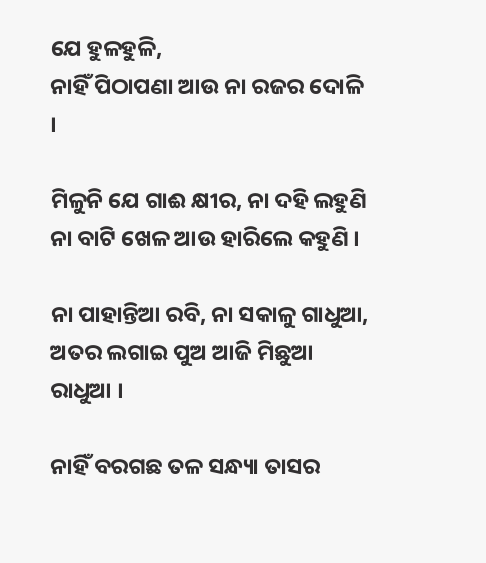ଯେ ହୁଳହୁଳି,
ନାହିଁ ପିଠାପଣା ଆଉ ନା ରଜର ଦୋଳି ।

ମିଳୁନି ଯେ ଗାଈ କ୍ଷୀର, ନା ଦହି ଲହୁଣି
ନା ବାଟି ଖେଳ ଆଉ ହାରିଲେ କହୁଣି ।

ନା ପାହାନ୍ତିଆ ରବି, ନା ସକାଳୁ ଗାଧୁଆ,
ଅତର ଲଗାଇ ପୁଅ ଆଜି ମିଛୁଆ ରାଧୁଆ ।

ନାହିଁ ବରଗଛ ତଳ ସନ୍ଧ୍ୟା ତାସର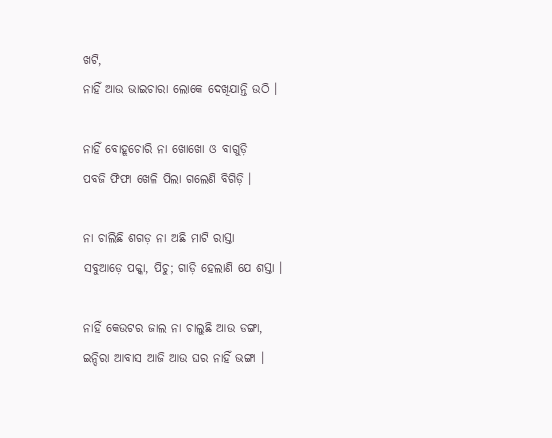ଖଟି,
ନାହିଁ ଆଉ ଭାଇଚାରା ଲୋକେ ଦେଖିଯାନ୍ତି ଉଠି ।

ନାହିଁ ବୋହୂଚୋରି ନା ଖୋଖୋ ଓ ବାଗୁଡ଼ି
ପବଜି ଫିଫା ଖେଳି ପିଲା ଗଲେଣି ବିଗିଡ଼ି ।

ନା ଚାଲିଛି ଶଗଡ଼ ନା ଅଛି ମାଟି ରାସ୍ତା
ସବୁଆଡ଼େ ପକ୍କା, ପିଚୁ; ଗାଡ଼ି ହେଲାଣି ଯେ ଶସ୍ତା ।

ନାହିଁ କେଉଟର ଜାଲ ନା ଚାଲୁଛି ଆଉ ଡଙ୍ଗା,
ଇନ୍ଦିରା ଆବାସ ଆଜି ଆଉ ଘର ନାହିଁ ଭଙ୍ଗା ।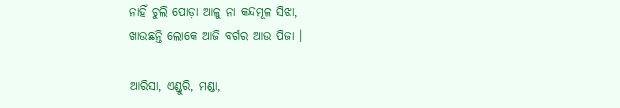ନାହିଁ ଚୁଲି ପୋଡ଼ା ଆଳୁ ନା କନ୍ଦମୂଳ ସିଝା,
ଖାଉଛନ୍ତି ଲୋକେ ଆଜି ବର୍ଗର ଆଉ ପିଜା ।

ଆରିସା, ଏଣ୍ଡୁରି, ମଣ୍ଡା,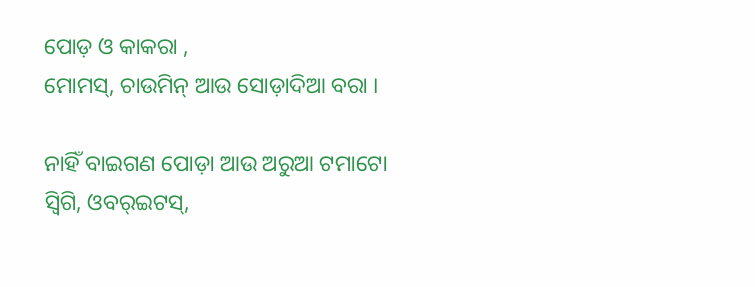ପୋଡ଼ ଓ କାକରା ,
ମୋମସ୍, ଚାଉମିନ୍ ଆଉ ସୋଡ଼ାଦିଆ ବରା ।

ନାହିଁ ବାଇଗଣ ପୋଡ଼ା ଆଉ ଅରୁଆ ଟମାଟୋ
ସ୍ୱିଗି, ଓବର୍‌ଇଟସ୍,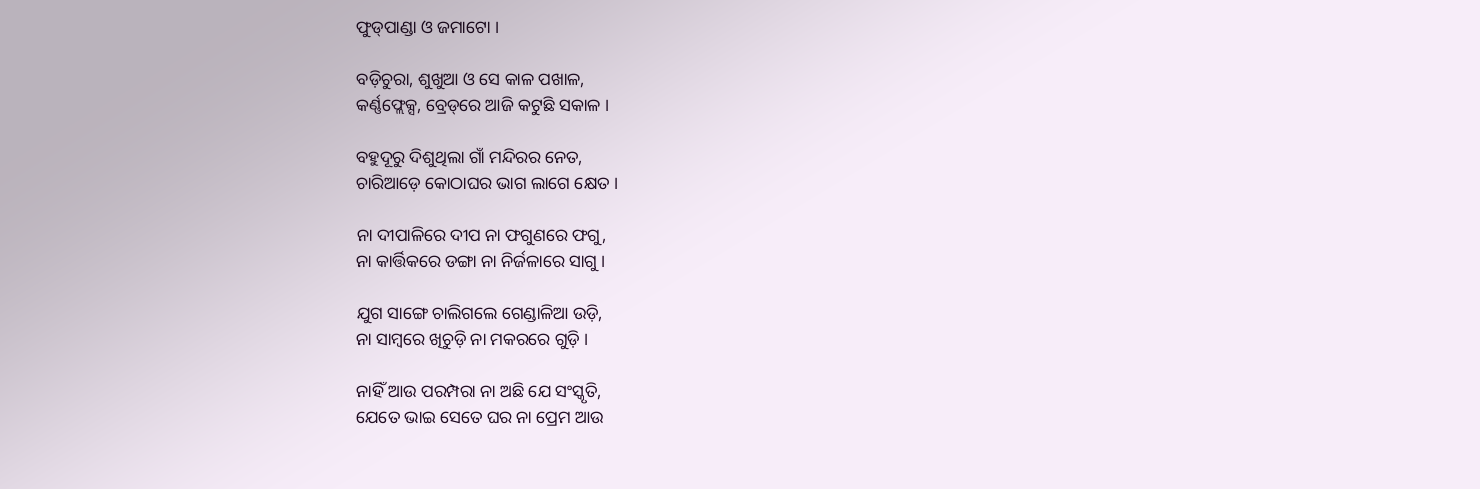ଫୁଡ୍‌ପାଣ୍ଡା ଓ ଜମାଟୋ ।

ବଡ଼ିଚୁରା, ଶୁଖୁଆ ଓ ସେ କାଳ ପଖାଳ,
କର୍ଣ୍ଣଫ୍ଲେକ୍ସ, ବ୍ରେଡ୍‌ରେ ଆଜି କଟୁଛି ସକାଳ ।

ବହୁଦୂରୁ ଦିଶୁଥିଲା ଗାଁ ମନ୍ଦିରର ନେତ,
ଚାରିଆଡ଼େ କୋଠାଘର ଭାଗ ଲାଗେ କ୍ଷେତ ।

ନା ଦୀପାଳିରେ ଦୀପ ନା ଫଗୁଣରେ ଫଗୁ,
ନା କାର୍ତ୍ତିକରେ ଡଙ୍ଗା ନା ନିର୍ଜଳାରେ ସାଗୁ ।

ଯୁଗ ସାଙ୍ଗେ ଚାଲିଗଲେ ଗେଣ୍ଡାଳିଆ ଉଡ଼ି,
ନା ସାମ୍ୱରେ ଖିଚୁଡ଼ି ନା ମକରରେ ଗୁଡ଼ି ।

ନାହିଁ ଆଉ ପରମ୍ପରା ନା ଅଛି ଯେ ସଂସ୍କୃତି,
ଯେତେ ଭାଇ ସେତେ ଘର ନା ପ୍ରେମ ଆଉ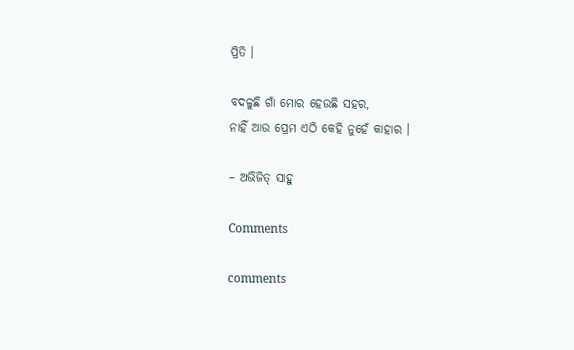ପ୍ରିତି ।

ବଦଳୁଛି ଗାଁ ମୋର ହେଉଛି ସହର,
ନାହିଁ ଆଉ ପ୍ରେମ ଏଠି କେହି ନୁହେଁ କାହାର ।

– ଅଭିଜିତ୍ ସାହୁ

Comments

comments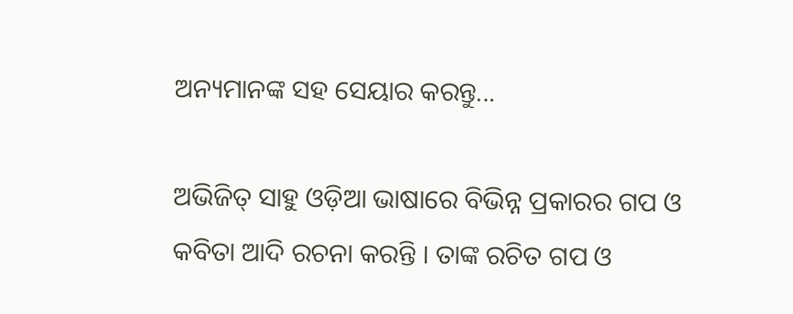ଅନ୍ୟମାନଙ୍କ ସହ ସେୟାର କରନ୍ତୁ...

ଅଭିଜିତ୍ ସାହୁ ଓଡ଼ିଆ ଭାଷାରେ ବିଭିନ୍ନ ପ୍ରକାରର ଗପ ଓ କବିତା ଆଦି ରଚନା କରନ୍ତି । ତାଙ୍କ ରଚିତ ଗପ ଓ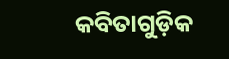କବିତାଗୁଡ଼ିକ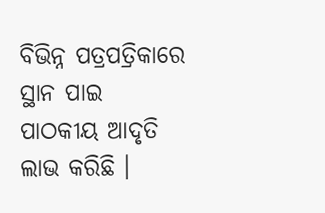ବିଭିନ୍ନ ପତ୍ରପତ୍ରିକାରେ ସ୍ଥାନ ପାଇ ପାଠକୀୟ ଆଦୃତି ଲାଭ କରିଛି ।